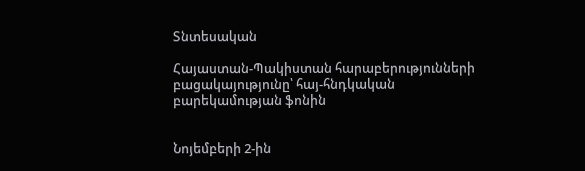Տնտեսական

Հայաստան-Պակիստան հարաբերությունների բացակայությունը՝ հայ-հնդկական բարեկամության ֆոնին


Նոյեմբերի 2-ին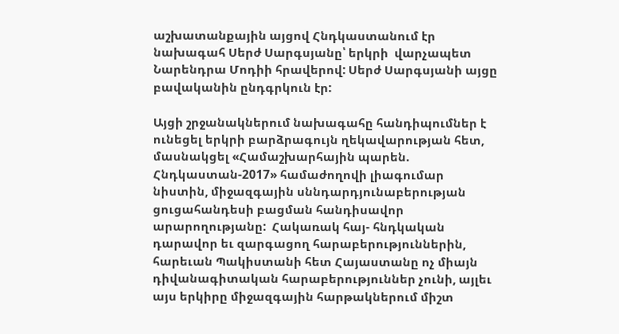աշխատանքային այցով Հնդկաստանում էր նախագահ Սերժ Սարգսյանը՝ երկրի  վարչապետ Նարենդրա Մոդիի հրավերով: Սերժ Սարգսյանի այցը բավականին ընդգրկուն էր:

Այցի շրջանակներում նախագահը հանդիպումներ է ունեցել երկրի բարձրագույն ղեկավարության հետ, մասնակցել «Համաշխարհային պարեն. Հնդկաստան-2017» համաժողովի լիագումար նիստին, միջազգային սննդարդյունաբերության ցուցահանդեսի բացման հանդիսավոր արարողությանը:  Հակառակ հայ- հնդկական դարավոր եւ զարգացող հարաբերություններին, հարեւան Պակիստանի հետ Հայաստանը ոչ միայն դիվանագիտական հարաբերություններ չունի, այլեւ այս երկիրը միջազգային հարթակներում միշտ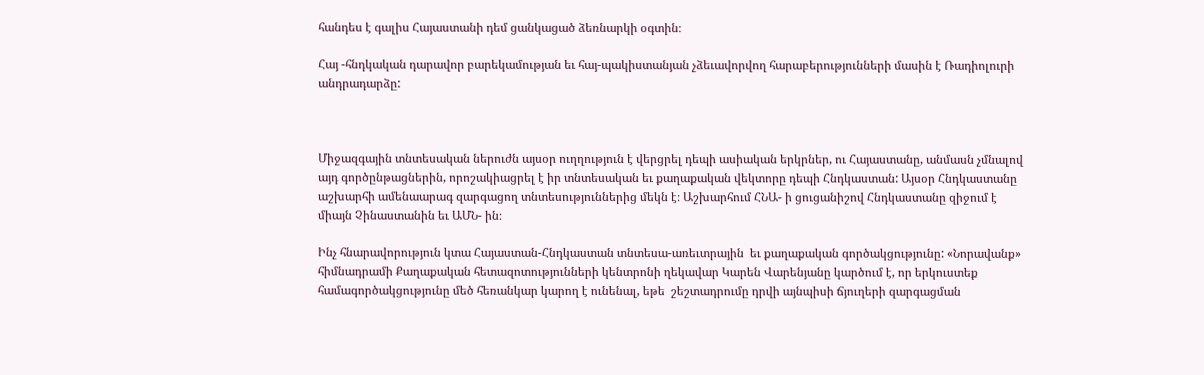հանդես է գալիս Հայաստանի դեմ ցանկացած ձեռնարկի օգտին։

Հայ -հնդկական դարավոր բարեկամության եւ հայ-պակիստանյան չձեւավորվող հարաբերությունների մասին է Ռադիոլուրի անդրադարձը:



Միջազգային տնտեսական ներուժն այսօր ուղղություն է վերցրել դեպի ասիական երկրներ, ու Հայաստանը, անմասն չմնալով այդ գործընթացներին, որոշակիացրել է իր տնտեսական եւ քաղաքական վեկտորը դեպի Հնդկաստան: Այսօր Հնդկաստանը աշխարհի ամենաարագ զարգացող տնտեսություններից մեկն է։ Աշխարհում ՀՆԱ- ի ցուցանիշով Հնդկաստանը զիջում է միայն Չինաստանին եւ ԱՄՆ- ին։

Ինչ հնարավորություն կտա Հայաստան-Հնդկաստան տնտեսա-առեւտրային  եւ քաղաքական գործակցությունը: «Նորավանք» հիմնադրամի Քաղաքական հետազոտությունների կենտրոնի ղեկավար Կարեն Վարենյանը կարծում է, որ երկուստեք համագործակցությունը մեծ հեռանկար կարող է ունենալ, եթե  շեշտադրումը դրվի այնպիսի ճյուղերի զարգացման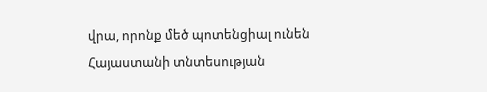վրա, որոնք մեծ պոտենցիալ ունեն Հայաստանի տնտեսության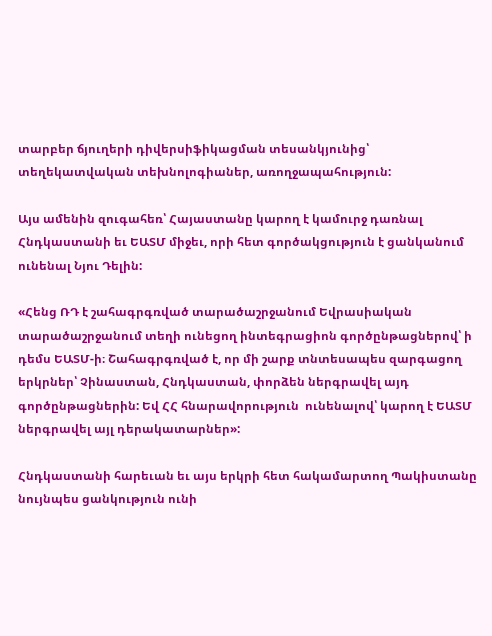տարբեր ճյուղերի դիվերսիֆիկացման տեսանկյունից՝ տեղեկատվական տեխնոլոգիաներ, առողջապահություն:

Այս ամենին զուգահեռ՝ Հայաստանը կարող է կամուրջ դառնալ Հնդկաստանի եւ ԵԱՏՄ միջեւ, որի հետ գործակցություն է ցանկանում ունենալ Նյու Դելին:

«Հենց ՌԴ է շահագրգռված տարածաշրջանում Եվրասիական տարածաշրջանում տեղի ունեցող ինտեգրացիոն գործընթացներով՝ ի դեմս ԵԱՏՄ-ի։ Շահագրգռված է, որ մի շարք տնտեսապես զարգացող երկրներ՝ Չինաստան, Հնդկաստան, փորձեն ներգրավել այդ գործընթացներին: Եվ ՀՀ հնարավորություն  ունենալով՝ կարող է ԵԱՏՄ ներգրավել այլ դերակատարներ»:

Հնդկաստանի հարեւան եւ այս երկրի հետ հակամարտող Պակիստանը նույնպես ցանկություն ունի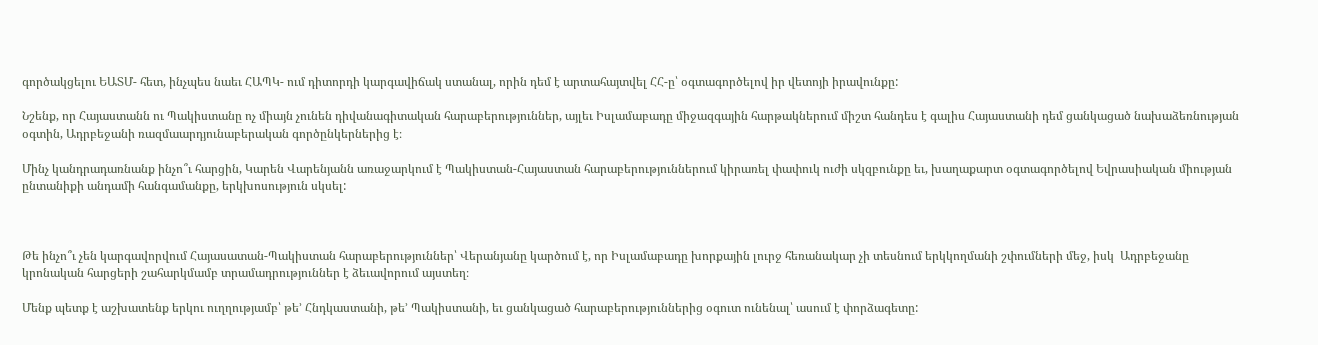գործակցելու ԵԱՏՄ- հետ, ինչպես նաեւ ՀԱՊԿ- ում դիտորդի կարգավիճակ ստանալ, որին դեմ է արտահայտվել ՀՀ-ը՝ օգտագործելով իր վետոյի իրավունքը:

Նշենք, որ Հայաստանն ու Պակիստանը ոչ միայն չունեն դիվանագիտական հարաբերություններ, այլեւ Իսլամաբադը միջազգային հարթակներում միշտ հանդես է գալիս Հայաստանի դեմ ցանկացած նախաձեռնության օգտին, Ադրբեջանի ռազմաարդյունաբերական գործընկերներից է։

Մինչ կանդրադառնանք ինչո՞ւ հարցին, Կարեն Վարենյանն առաջարկում է Պակիստան-Հայաստան հարաբերություններում կիրառել փափուկ ուժի սկզբունքը եւ, խաղաքարտ օգտագործելով Եվրասիական միության ընտանիքի անդամի հանգամանքը, երկխոսություն սկսել:



Թե ինչո՞ւ չեն կարգավորվում Հայասատան-Պակիստան հարաբերություններ՝ Վերանյանը կարծում է, որ Իսլամաբադը խորքային լուրջ հեռանակար չի տեսնում երկկողմանի շփումների մեջ, իսկ  Ադրբեջանը կրոնական հարցերի շահարկմամբ տրամադրություններ է ձեւավորում այստեղ։

Մենք պետք է աշխատենք երկու ուղղությամբ՝ թե’ Հնդկաստանի, թե’ Պակիստանի, եւ ցանկացած հարաբերություններից օգուտ ունենալ՝ ասում է փորձագետը: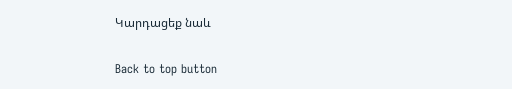Կարդացեք նաև

Back to top button